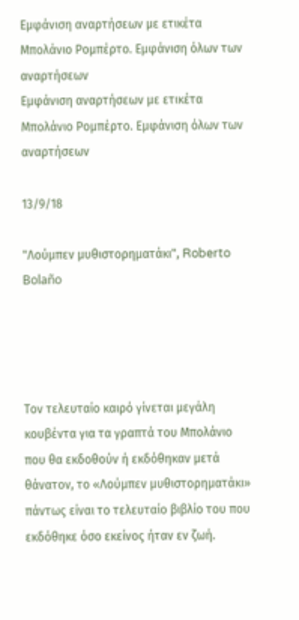Εμφάνιση αναρτήσεων με ετικέτα Μπολάνιο Ρομπέρτο. Εμφάνιση όλων των αναρτήσεων
Εμφάνιση αναρτήσεων με ετικέτα Μπολάνιο Ρομπέρτο. Εμφάνιση όλων των αναρτήσεων

13/9/18

"Λούμπεν μυθιστορηματάκι", Roberto Bolaño




Τον τελευταίο καιρό γίνεται μεγάλη κουβέντα για τα γραπτά του Μπολάνιο που θα εκδοθούν ή εκδόθηκαν μετά θάνατον, το «Λούμπεν μυθιστορηματάκι» πάντως είναι το τελευταίο βιβλίο του που εκδόθηκε όσο εκείνος ήταν εν ζωή.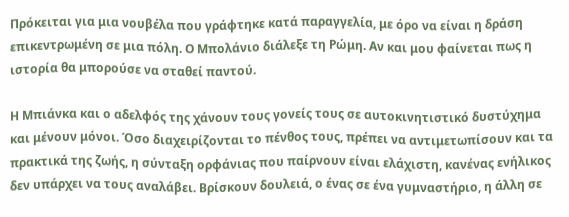Πρόκειται για μια νουβέλα που γράφτηκε κατά παραγγελία, με όρο να είναι η δράση επικεντρωμένη σε μια πόλη. Ο Μπολάνιο διάλεξε τη Ρώμη. Αν και μου φαίνεται πως η ιστορία θα μπορούσε να σταθεί παντού.

Η Μπιάνκα και ο αδελφός της χάνουν τους γονείς τους σε αυτοκινητιστικό δυστύχημα και μένουν μόνοι. Όσο διαχειρίζονται το πένθος τους, πρέπει να αντιμετωπίσουν και τα πρακτικά της ζωής, η σύνταξη ορφάνιας που παίρνουν είναι ελάχιστη, κανένας ενήλικος δεν υπάρχει να τους αναλάβει. Βρίσκουν δουλειά, ο ένας σε ένα γυμναστήριο, η άλλη σε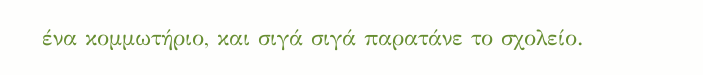ένα κομμωτήριο, και σιγά σιγά παρατάνε το σχολείο.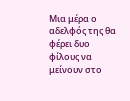Μια μέρα ο αδελφός της θα φέρει δυο φίλους να μείνουν στο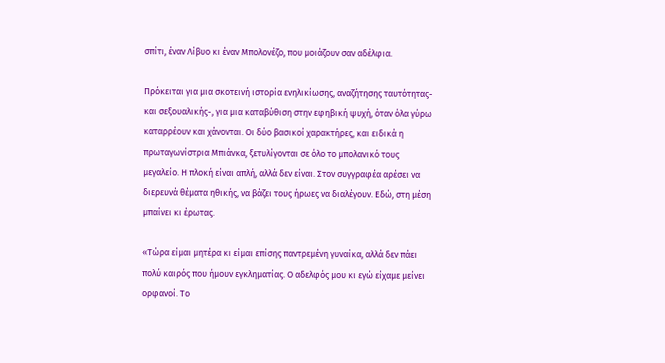σπίτι, έναν Λίβυο κι έναν Μπολονέζο, που μοιάζουν σαν αδέλφια.

Πρόκειται για μια σκοτεινή ιστορία ενηλικίωσης, αναζήτησης ταυτότητας- και σεξουαλικής-, για μια καταβύθιση στην εφηβική ψυχή, όταν όλα γύρω καταρρέουν και χάνονται. Οι δύο βασικοί χαρακτήρες, και ειδικά η πρωταγωνίστρια Μπιάνκα, ξετυλίγονται σε όλο το μπολανικό τους μεγαλείο. Η πλοκή είναι απλή, αλλά δεν είναι. Στον συγγραφέα αρέσει να διερευνά θέματα ηθικής, να βάζει τους ήρωες να διαλέγουν. Εδώ, στη μέση μπαίνει κι έρωτας.

«Τώρα είμαι μητέρα κι είμαι επίσης παντρεμένη γυναίκα, αλλά δεν πάει πολύ καιρός που ήμουν εγκληματίας. Ο αδελφός μου κι εγώ είχαμε μείνει ορφανοί. Το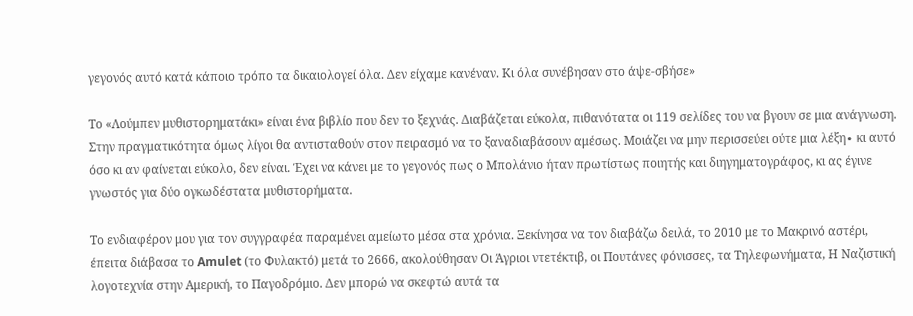γεγονός αυτό κατά κάποιο τρόπο τα δικαιολογεί όλα. Δεν είχαμε κανέναν. Κι όλα συνέβησαν στο άψε-σβήσε»

Το «Λούμπεν μυθιστορηματάκι» είναι ένα βιβλίο που δεν το ξεχνάς. Διαβάζεται εύκολα, πιθανότατα οι 119 σελίδες του να βγουν σε μια ανάγνωση. Στην πραγματικότητα όμως λίγοι θα αντισταθούν στον πειρασμό να το ξαναδιαβάσουν αμέσως. Μοιάζει να μην περισσεύει ούτε μια λέξη∙ κι αυτό όσο κι αν φαίνεται εύκολο, δεν είναι. Έχει να κάνει με το γεγονός πως ο Μπολάνιο ήταν πρωτίστως ποιητής και διηγηματογράφος, κι ας έγινε γνωστός για δύο ογκωδέστατα μυθιστορήματα.

Το ενδιαφέρον μου για τον συγγραφέα παραμένει αμείωτο μέσα στα χρόνια. Ξεκίνησα να τον διαβάζω δειλά, το 2010 με το Μακρινό αστέρι, έπειτα διάβασα το Amulet (το Φυλακτό) μετά το 2666, ακολούθησαν Οι Άγριοι ντετέκτιβ, οι Πουτάνες φόνισσες, τα Τηλεφωνήματα, Η Ναζιστική λογοτεχνία στην Αμερική, το Παγοδρόμιο. Δεν μπορώ να σκεφτώ αυτά τα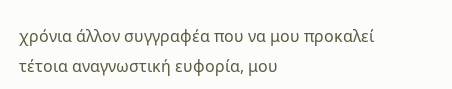χρόνια άλλον συγγραφέα που να μου προκαλεί τέτοια αναγνωστική ευφορία, μου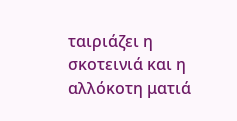ταιριάζει η σκοτεινιά και η αλλόκοτη ματιά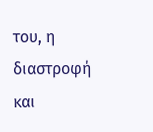του, η διαστροφή και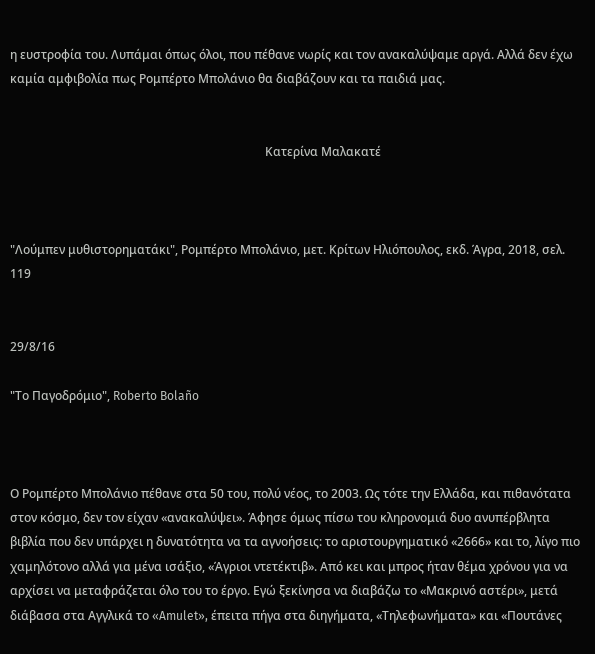η ευστροφία του. Λυπάμαι όπως όλοι, που πέθανε νωρίς και τον ανακαλύψαμε αργά. Αλλά δεν έχω καμία αμφιβολία πως Ρομπέρτο Μπολάνιο θα διαβάζουν και τα παιδιά μας.


                                                                                     Κατερίνα Μαλακατέ



"Λούμπεν μυθιστορηματάκι", Ρομπέρτο Μπολάνιο, μετ. Κρίτων Ηλιόπουλος, εκδ. Άγρα, 2018, σελ. 119


29/8/16

"Το Παγοδρόμιο", Roberto Bolaño



Ο Ρομπέρτο Μπολάνιο πέθανε στα 50 του, πολύ νέος, το 2003. Ως τότε την Ελλάδα, και πιθανότατα στον κόσμο, δεν τον είχαν «ανακαλύψει». Άφησε όμως πίσω του κληρονομιά δυο ανυπέρβλητα βιβλία που δεν υπάρχει η δυνατότητα να τα αγνοήσεις: το αριστουργηματικό «2666» και το, λίγο πιο χαμηλότονο αλλά για μένα ισάξιο, «Άγριοι ντετέκτιβ». Από κει και μπρος ήταν θέμα χρόνου για να αρχίσει να μεταφράζεται όλο του το έργο. Εγώ ξεκίνησα να διαβάζω το «Μακρινό αστέρι», μετά διάβασα στα Αγγλικά το «Amulet», έπειτα πήγα στα διηγήματα, «Τηλεφωνήματα» και «Πουτάνες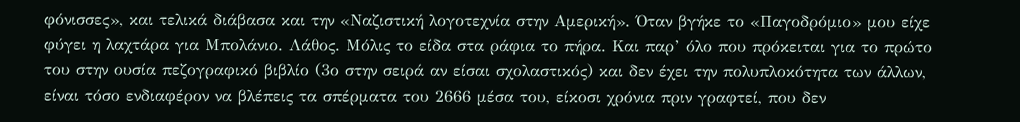φόνισσες», και τελικά διάβασα και την «Ναζιστική λογοτεχνία στην Αμερική». Όταν βγήκε το «Παγοδρόμιο» μου είχε φύγει η λαχτάρα για Μπολάνιο. Λάθος. Μόλις το είδα στα ράφια το πήρα. Και παρ’ όλο που πρόκειται για το πρώτο του στην ουσία πεζογραφικό βιβλίο (3ο στην σειρά αν είσαι σχολαστικός) και δεν έχει την πολυπλοκότητα των άλλων, είναι τόσο ενδιαφέρον να βλέπεις τα σπέρματα του 2666 μέσα του, είκοσι χρόνια πριν γραφτεί, που δεν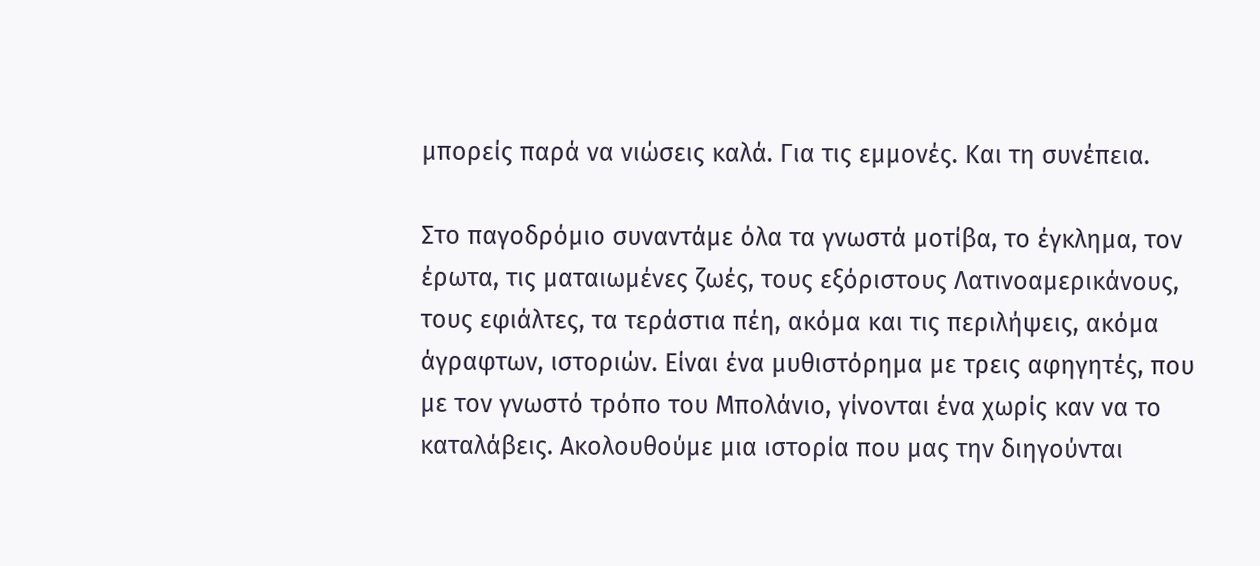μπορείς παρά να νιώσεις καλά. Για τις εμμονές. Και τη συνέπεια.

Στο παγοδρόμιο συναντάμε όλα τα γνωστά μοτίβα, το έγκλημα, τον έρωτα, τις ματαιωμένες ζωές, τους εξόριστους Λατινοαμερικάνους, τους εφιάλτες, τα τεράστια πέη, ακόμα και τις περιλήψεις, ακόμα άγραφτων, ιστοριών. Είναι ένα μυθιστόρημα με τρεις αφηγητές, που με τον γνωστό τρόπο του Μπολάνιο, γίνονται ένα χωρίς καν να το καταλάβεις. Ακολουθούμε μια ιστορία που μας την διηγούνται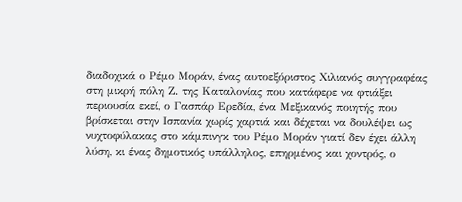διαδοχικά ο Ρέμο Μοράν, ένας αυτοεξόριστος Χιλιανός συγγραφέας στη μικρή πόλη Ζ. της Καταλονίας που κατάφερε να φτιάξει περιουσία εκεί, ο Γασπάρ Ερεδία, ένα Μεξικανός ποιητής που βρίσκεται στην Ισπανία χωρίς χαρτιά και δέχεται να δουλέψει ως νυχτοφύλακας στο κάμπινγκ του Ρέμο Μοράν γιατί δεν έχει άλλη λύση, κι ένας δημοτικός υπάλληλος, επηρμένος και χοντρός, ο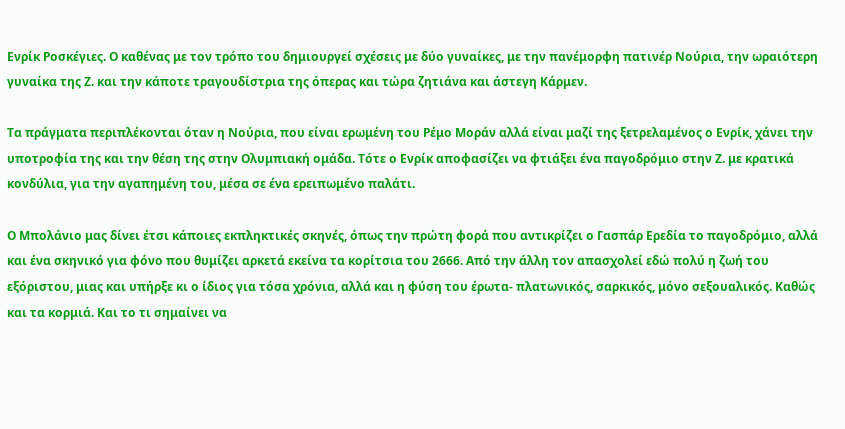Ενρίκ Ροσκέγιες. Ο καθένας με τον τρόπο του δημιουργεί σχέσεις με δύο γυναίκες, με την πανέμορφη πατινέρ Νούρια, την ωραιότερη γυναίκα της Ζ. και την κάποτε τραγουδίστρια της όπερας και τώρα ζητιάνα και άστεγη Κάρμεν.

Τα πράγματα περιπλέκονται όταν η Νούρια, που είναι ερωμένη του Ρέμο Μοράν αλλά είναι μαζί της ξετρελαμένος ο Ενρίκ, χάνει την υποτροφία της και την θέση της στην Ολυμπιακή ομάδα. Τότε ο Ενρίκ αποφασίζει να φτιάξει ένα παγοδρόμιο στην Ζ. με κρατικά κονδύλια, για την αγαπημένη του, μέσα σε ένα ερειπωμένο παλάτι.

Ο Μπολάνιο μας δίνει έτσι κάποιες εκπληκτικές σκηνές, όπως την πρώτη φορά που αντικρίζει ο Γασπάρ Ερεδία το παγοδρόμιο, αλλά και ένα σκηνικό για φόνο που θυμίζει αρκετά εκείνα τα κορίτσια του 2666. Από την άλλη τον απασχολεί εδώ πολύ η ζωή του εξόριστου, μιας και υπήρξε κι ο ίδιος για τόσα χρόνια, αλλά και η φύση του έρωτα- πλατωνικός, σαρκικός, μόνο σεξουαλικός. Καθώς και τα κορμιά. Και το τι σημαίνει να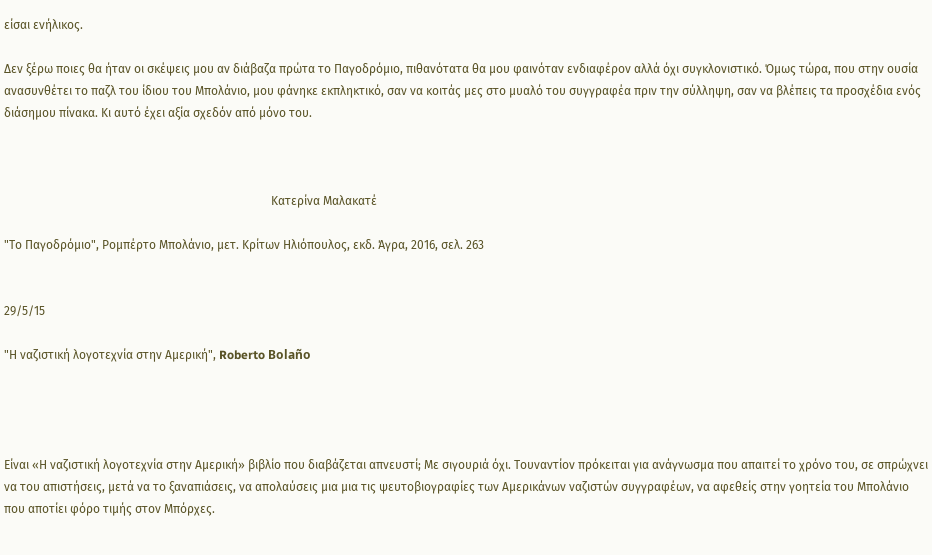είσαι ενήλικος.

Δεν ξέρω ποιες θα ήταν οι σκέψεις μου αν διάβαζα πρώτα το Παγοδρόμιο, πιθανότατα θα μου φαινόταν ενδιαφέρον αλλά όχι συγκλονιστικό. Όμως τώρα, που στην ουσία ανασυνθέτει το παζλ του ίδιου του Μπολάνιο, μου φάνηκε εκπληκτικό, σαν να κοιτάς μες στο μυαλό του συγγραφέα πριν την σύλληψη, σαν να βλέπεις τα προσχέδια ενός διάσημου πίνακα. Κι αυτό έχει αξία σχεδόν από μόνο του.



                                                                                         Κατερίνα Μαλακατέ

"Το Παγοδρόμιο", Ρομπέρτο Μπολάνιο, μετ. Κρίτων Ηλιόπουλος, εκδ. Άγρα, 2016, σελ. 263


29/5/15

"Η ναζιστική λογοτεχνία στην Αμερική", Roberto Bolaño




Είναι «Η ναζιστική λογοτεχνία στην Αμερική» βιβλίο που διαβάζεται απνευστί; Με σιγουριά όχι. Τουναντίον πρόκειται για ανάγνωσμα που απαιτεί το χρόνο του, σε σπρώχνει να του απιστήσεις, μετά να το ξαναπιάσεις, να απολαύσεις μια μια τις ψευτοβιογραφίες των Αμερικάνων ναζιστών συγγραφέων, να αφεθείς στην γοητεία του Μπολάνιο που αποτίει φόρο τιμής στον Μπόρχες.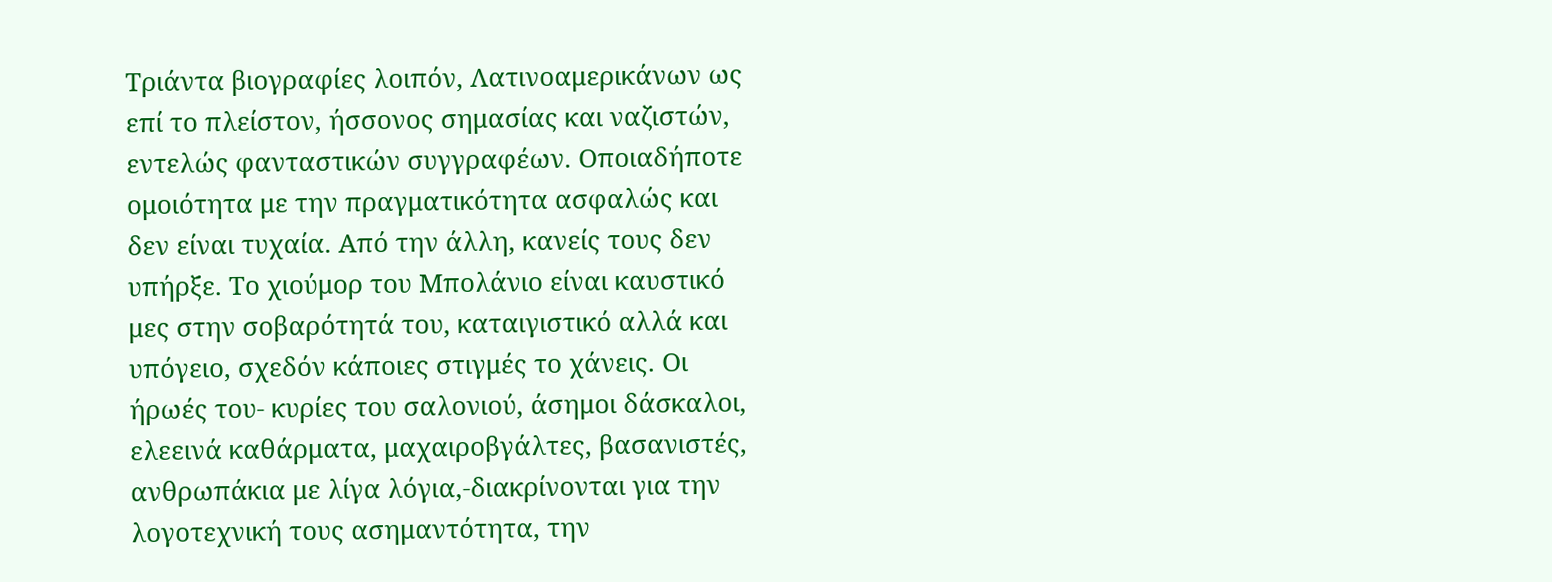Τριάντα βιογραφίες λοιπόν, Λατινοαμερικάνων ως επί το πλείστον, ήσσονος σημασίας και ναζιστών, εντελώς φανταστικών συγγραφέων. Οποιαδήποτε ομοιότητα με την πραγματικότητα ασφαλώς και δεν είναι τυχαία. Από την άλλη, κανείς τους δεν υπήρξε. Το χιούμορ του Μπολάνιο είναι καυστικό μες στην σοβαρότητά του, καταιγιστικό αλλά και υπόγειο, σχεδόν κάποιες στιγμές το χάνεις. Οι ήρωές του- κυρίες του σαλονιού, άσημοι δάσκαλοι, ελεεινά καθάρματα, μαχαιροβγάλτες, βασανιστές, ανθρωπάκια με λίγα λόγια,-διακρίνονται για την λογοτεχνική τους ασημαντότητα, την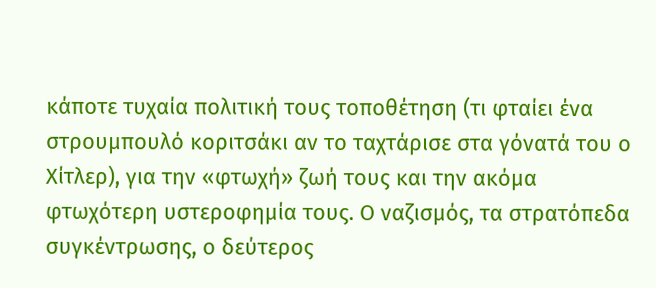κάποτε τυχαία πολιτική τους τοποθέτηση (τι φταίει ένα στρουμπουλό κοριτσάκι αν το ταχτάρισε στα γόνατά του ο Χίτλερ), για την «φτωχή» ζωή τους και την ακόμα φτωχότερη υστεροφημία τους. Ο ναζισμός, τα στρατόπεδα συγκέντρωσης, ο δεύτερος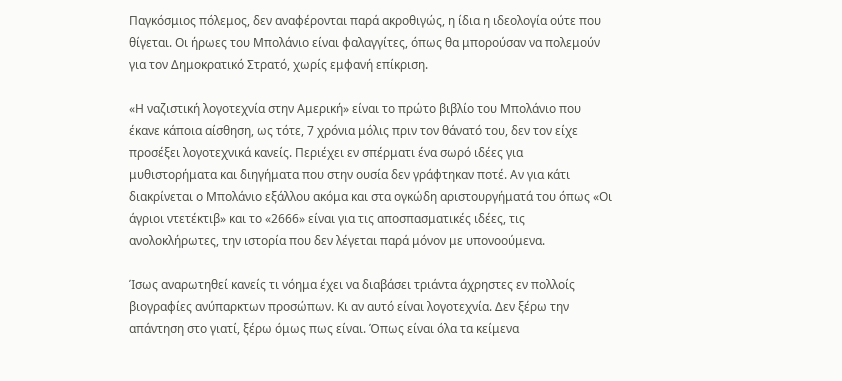Παγκόσμιος πόλεμος, δεν αναφέρονται παρά ακροθιγώς, η ίδια η ιδεολογία ούτε που θίγεται. Οι ήρωες του Μπολάνιο είναι φαλαγγίτες, όπως θα μπορούσαν να πολεμούν για τον Δημοκρατικό Στρατό, χωρίς εμφανή επίκριση.

«Η ναζιστική λογοτεχνία στην Αμερική» είναι το πρώτο βιβλίο του Μπολάνιο που έκανε κάποια αίσθηση, ως τότε, 7 χρόνια μόλις πριν τον θάνατό του, δεν τον είχε προσέξει λογοτεχνικά κανείς. Περιέχει εν σπέρματι ένα σωρό ιδέες για μυθιστορήματα και διηγήματα που στην ουσία δεν γράφτηκαν ποτέ. Αν για κάτι διακρίνεται ο Μπολάνιο εξάλλου ακόμα και στα ογκώδη αριστουργήματά του όπως «Οι άγριοι ντετέκτιβ» και το «2666» είναι για τις αποσπασματικές ιδέες, τις ανολοκλήρωτες, την ιστορία που δεν λέγεται παρά μόνον με υπονοούμενα.

Ίσως αναρωτηθεί κανείς τι νόημα έχει να διαβάσει τριάντα άχρηστες εν πολλοίς βιογραφίες ανύπαρκτων προσώπων. Κι αν αυτό είναι λογοτεχνία. Δεν ξέρω την απάντηση στο γιατί, ξέρω όμως πως είναι. Όπως είναι όλα τα κείμενα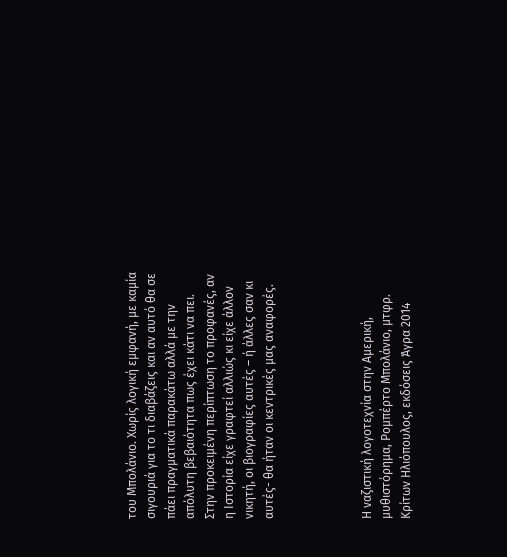του Μπολάνιο. Χωρίς λογική εμφανή, με καμία σιγουριά για το τι διαβάζεις και αν αυτό θα σε πάει πραγματικά παρακάτω αλλά με την απόλυτη βεβαιότητα πως έχει κάτι να πει. Στην προκειμένη περίπτωση το προφανές, αν η Ιστορία είχε γραφτεί αλλιώς κι είχε άλλον νικητή, οι βιογραφίες αυτές – ή άλλες σαν κι αυτές- θα ήταν οι κεντρικές μας αναφορές.




Η vαζιστική λογοτεχνία στην Αμερική, μυθιστόρημα, Ρομπέρτο Μπολάνιο, μτφρ. Κρίτων Ηλιόπουλος, εκδόσεις Άγρα 2014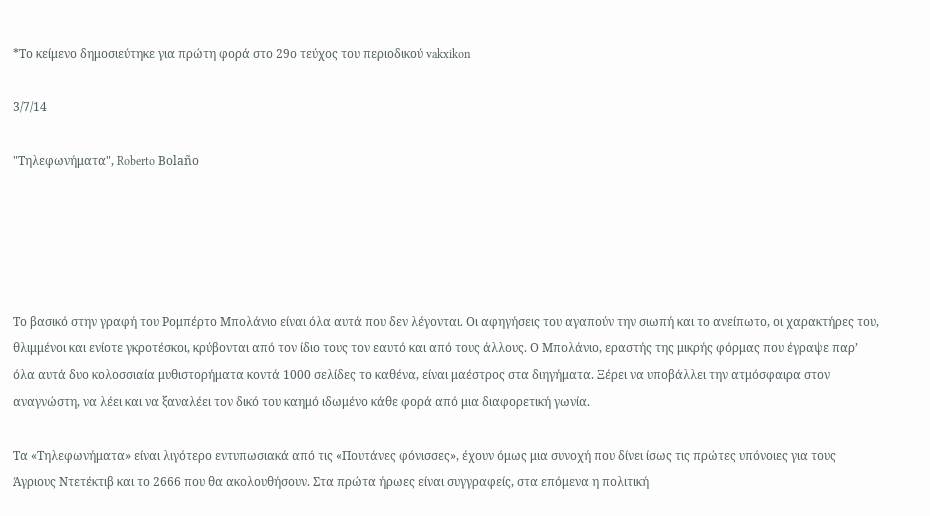*Το κείμενο δημοσιεύτηκε για πρώτη φορά στο 29ο τεύχος του περιοδικού vakxikon

3/7/14

"Τηλεφωνήματα", Roberto Bolaño





Το βασικό στην γραφή του Ρομπέρτο Μπολάνιο είναι όλα αυτά που δεν λέγονται. Οι αφηγήσεις του αγαπούν την σιωπή και το ανείπωτο, οι χαρακτήρες του, θλιμμένοι και ενίοτε γκροτέσκοι, κρύβονται από τον ίδιο τους τον εαυτό και από τους άλλους. Ο Μπολάνιο, εραστής της μικρής φόρμας που έγραψε παρ’ όλα αυτά δυο κολοσσιαία μυθιστορήματα κοντά 1000 σελίδες το καθένα, είναι μαέστρος στα διηγήματα. Ξέρει να υποβάλλει την ατμόσφαιρα στον αναγνώστη, να λέει και να ξαναλέει τον δικό του καημό ιδωμένο κάθε φορά από μια διαφορετική γωνία.

Τα «Τηλεφωνήματα» είναι λιγότερο εντυπωσιακά από τις «Πουτάνες φόνισσες», έχουν όμως μια συνοχή που δίνει ίσως τις πρώτες υπόνοιες για τους Άγριους Ντετέκτιβ και το 2666 που θα ακολουθήσουν. Στα πρώτα ήρωες είναι συγγραφείς, στα επόμενα η πολιτική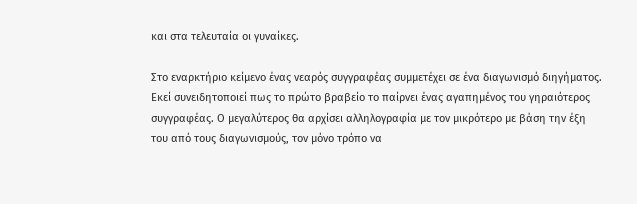και στα τελευταία οι γυναίκες.

Στο εναρκτήριο κείμενο ένας νεαρός συγγραφέας συμμετέχει σε ένα διαγωνισμό διηγήματος. Εκεί συνειδητοποιεί πως το πρώτο βραβείο το παίρνει ένας αγαπημένος του γηραιότερος συγγραφέας. Ο μεγαλύτερος θα αρχίσει αλληλογραφία με τον μικρότερο με βάση την έξη του από τους διαγωνισμούς, τον μόνο τρόπο να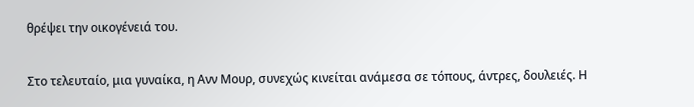θρέψει την οικογένειά του.

Στο τελευταίο, μια γυναίκα, η Ανν Μουρ, συνεχώς κινείται ανάμεσα σε τόπους, άντρες, δουλειές. Η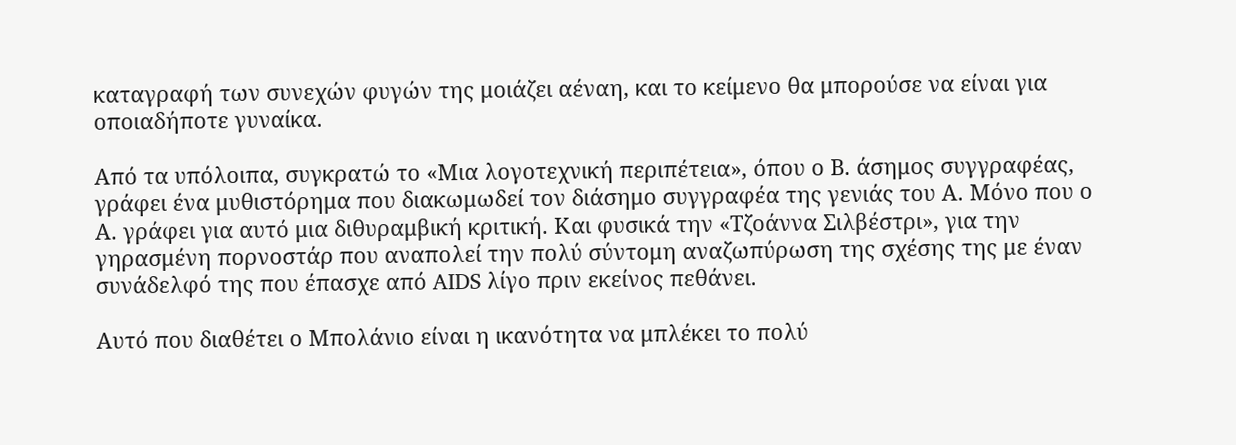καταγραφή των συνεχών φυγών της μοιάζει αέναη, και το κείμενο θα μπορούσε να είναι για οποιαδήποτε γυναίκα.

Από τα υπόλοιπα, συγκρατώ το «Μια λογοτεχνική περιπέτεια», όπου ο Β. άσημος συγγραφέας, γράφει ένα μυθιστόρημα που διακωμωδεί τον διάσημο συγγραφέα της γενιάς του Α. Μόνο που ο Α. γράφει για αυτό μια διθυραμβική κριτική. Και φυσικά την «Τζοάννα Σιλβέστρι», για την γηρασμένη πορνοστάρ που αναπολεί την πολύ σύντομη αναζωπύρωση της σχέσης της με έναν συνάδελφό της που έπασχε από AIDS λίγο πριν εκείνος πεθάνει.

Αυτό που διαθέτει ο Μπολάνιο είναι η ικανότητα να μπλέκει το πολύ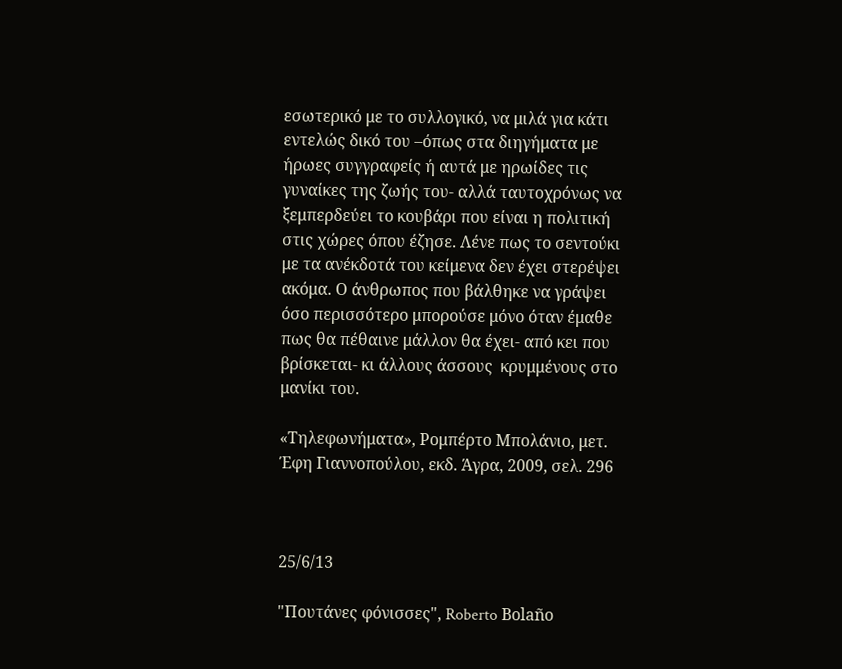εσωτερικό με το συλλογικό, να μιλά για κάτι εντελώς δικό του –όπως στα διηγήματα με ήρωες συγγραφείς ή αυτά με ηρωίδες τις γυναίκες της ζωής του- αλλά ταυτοχρόνως να ξεμπερδεύει το κουβάρι που είναι η πολιτική στις χώρες όπου έζησε. Λένε πως το σεντούκι με τα ανέκδοτά του κείμενα δεν έχει στερέψει ακόμα. Ο άνθρωπος που βάλθηκε να γράψει όσο περισσότερο μπορούσε μόνο όταν έμαθε πως θα πέθαινε μάλλον θα έχει- από κει που βρίσκεται- κι άλλους άσσους  κρυμμένους στο μανίκι του.

«Τηλεφωνήματα», Ρομπέρτο Μπολάνιο, μετ. Έφη Γιαννοπούλου, εκδ. Άγρα, 2009, σελ. 296



25/6/13

"Πουτάνες φόνισσες", Roberto Bolaño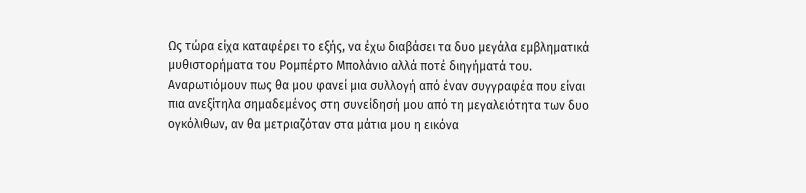Ως τώρα είχα καταφέρει το εξής, να έχω διαβάσει τα δυο μεγάλα εμβληματικά μυθιστορήματα του Ρομπέρτο Μπολάνιο αλλά ποτέ διηγήματά του. Αναρωτιόμουν πως θα μου φανεί μια συλλογή από έναν συγγραφέα που είναι πια ανεξίτηλα σημαδεμένος στη συνείδησή μου από τη μεγαλειότητα των δυο ογκόλιθων, αν θα μετριαζόταν στα μάτια μου η εικόνα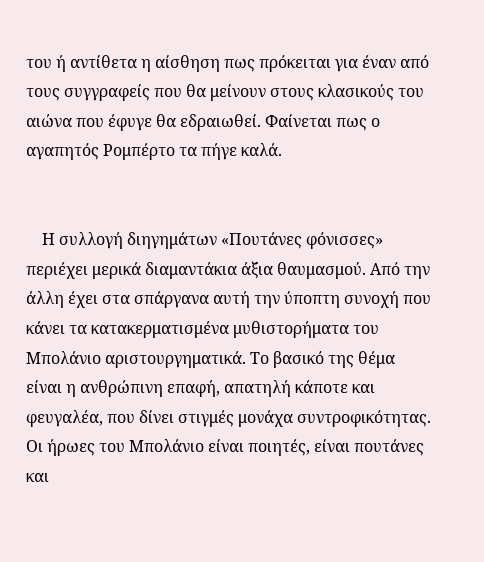του ή αντίθετα η αίσθηση πως πρόκειται για έναν από τους συγγραφείς που θα μείνουν στους κλασικούς του αιώνα που έφυγε θα εδραιωθεί. Φαίνεται πως ο αγαπητός Ρομπέρτο τα πήγε καλά.


    Η συλλογή διηγημάτων «Πουτάνες φόνισσες» περιέχει μερικά διαμαντάκια άξια θαυμασμού. Από την άλλη έχει στα σπάργανα αυτή την ύποπτη συνοχή που κάνει τα κατακερματισμένα μυθιστορήματα του Μπολάνιο αριστουργηματικά. Το βασικό της θέμα είναι η ανθρώπινη επαφή, απατηλή κάποτε και φευγαλέα, που δίνει στιγμές μονάχα συντροφικότητας. Οι ήρωες του Μπολάνιο είναι ποιητές, είναι πουτάνες και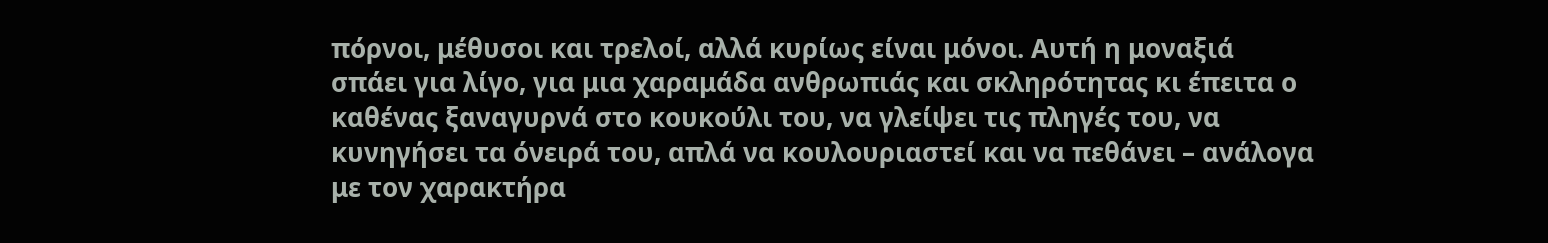πόρνοι, μέθυσοι και τρελοί, αλλά κυρίως είναι μόνοι. Αυτή η μοναξιά σπάει για λίγο, για μια χαραμάδα ανθρωπιάς και σκληρότητας κι έπειτα ο καθένας ξαναγυρνά στο κουκούλι του, να γλείψει τις πληγές του, να κυνηγήσει τα όνειρά του, απλά να κουλουριαστεί και να πεθάνει – ανάλογα με τον χαρακτήρα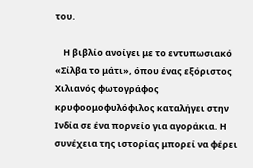του.

    Η βιβλίο ανοίγει με το εντυπωσιακό «Σίλβα το μάτι», όπου ένας εξόριστος Χιλιανός φωτογράφος κρυφοομοφυλόφιλος καταλήγει στην Ινδία σε ένα πορνείο για αγοράκια. Η συνέχεια της ιστορίας μπορεί να φέρει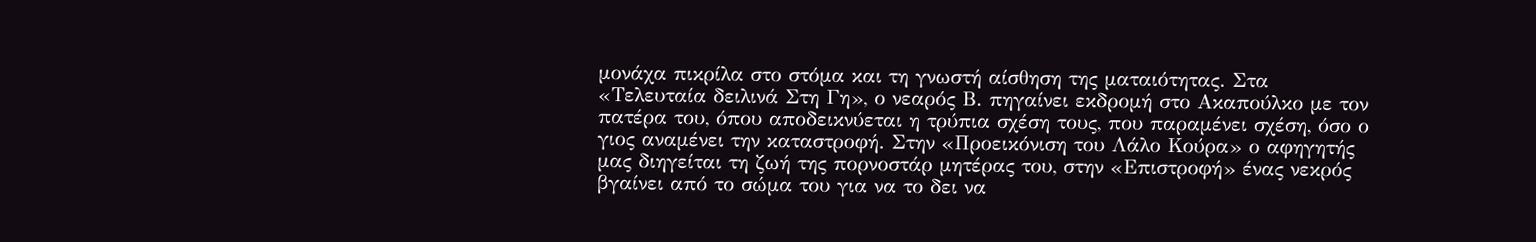μονάχα πικρίλα στο στόμα και τη γνωστή αίσθηση της ματαιότητας. Στα «Τελευταία δειλινά Στη Γη», ο νεαρός Β. πηγαίνει εκδρομή στο Ακαπούλκο με τον πατέρα του, όπου αποδεικνύεται η τρύπια σχέση τους, που παραμένει σχέση, όσο ο γιος αναμένει την καταστροφή. Στην «Προεικόνιση του Λάλο Κούρα» ο αφηγητής μας διηγείται τη ζωή της πορνοστάρ μητέρας του, στην «Επιστροφή» ένας νεκρός βγαίνει από το σώμα του για να το δει να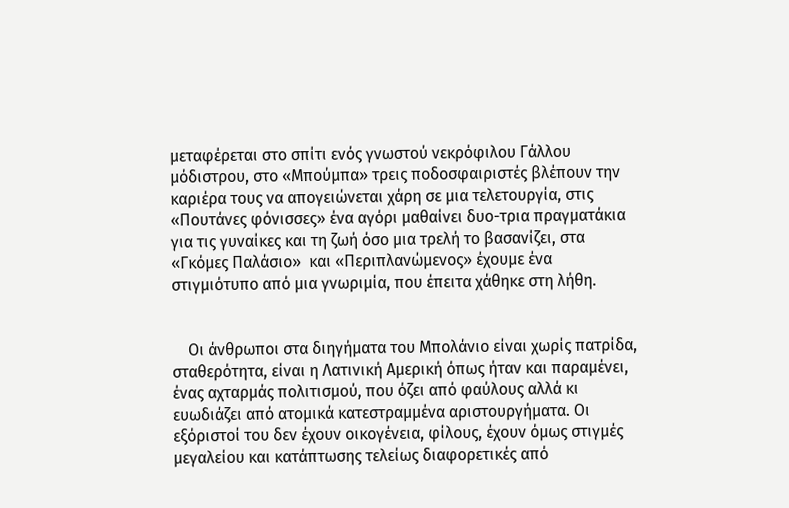μεταφέρεται στο σπίτι ενός γνωστού νεκρόφιλου Γάλλου μόδιστρου, στο «Μπούμπα» τρεις ποδοσφαιριστές βλέπουν την καριέρα τους να απογειώνεται χάρη σε μια τελετουργία, στις «Πουτάνες φόνισσες» ένα αγόρι μαθαίνει δυο-τρια πραγματάκια για τις γυναίκες και τη ζωή όσο μια τρελή το βασανίζει, στα «Γκόμες Παλάσιο»  και «Περιπλανώμενος» έχουμε ένα στιγμιότυπο από μια γνωριμία, που έπειτα χάθηκε στη λήθη.


    Οι άνθρωποι στα διηγήματα του Μπολάνιο είναι χωρίς πατρίδα, σταθερότητα, είναι η Λατινική Αμερική όπως ήταν και παραμένει, ένας αχταρμάς πολιτισμού, που όζει από φαύλους αλλά κι ευωδιάζει από ατομικά κατεστραμμένα αριστουργήματα. Οι εξόριστοί του δεν έχουν οικογένεια, φίλους, έχουν όμως στιγμές μεγαλείου και κατάπτωσης τελείως διαφορετικές από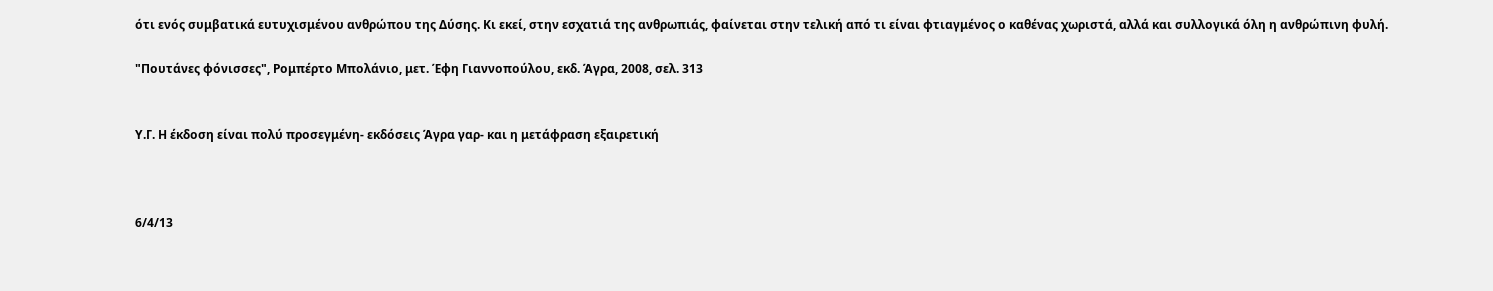ότι ενός συμβατικά ευτυχισμένου ανθρώπου της Δύσης. Κι εκεί, στην εσχατιά της ανθρωπιάς, φαίνεται στην τελική από τι είναι φτιαγμένος ο καθένας χωριστά, αλλά και συλλογικά όλη η ανθρώπινη φυλή.

"Πουτάνες φόνισσες", Ρομπέρτο Μπολάνιο, μετ. Έφη Γιαννοπούλου, εκδ. Άγρα, 2008, σελ. 313


Υ.Γ. Η έκδοση είναι πολύ προσεγμένη- εκδόσεις Άγρα γαρ- και η μετάφραση εξαιρετική



6/4/13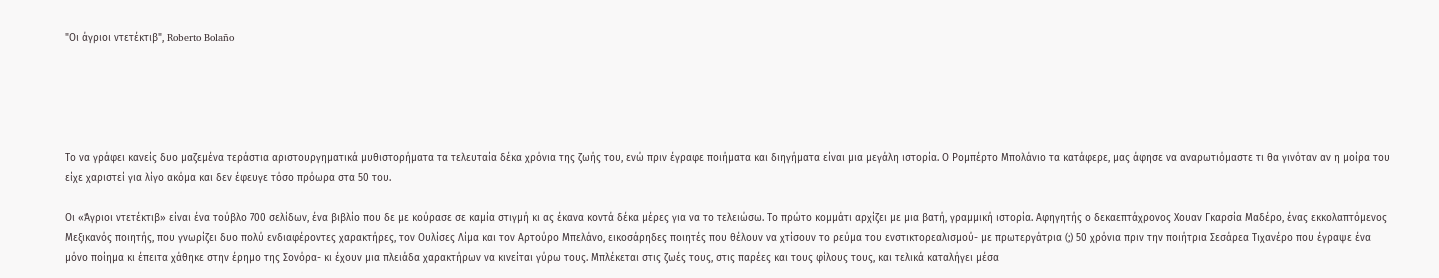"Οι άγριοι ντετέκτιβ", Roberto Bolaño





Το να γράφει κανείς δυο μαζεμένα τεράστια αριστουργηματικά μυθιστορήματα τα τελευταία δέκα χρόνια της ζωής του, ενώ πριν έγραφε ποιήματα και διηγήματα είναι μια μεγάλη ιστορία. Ο Ρομπέρτο Μπολάνιο τα κατάφερε, μας άφησε να αναρωτιόμαστε τι θα γινόταν αν η μοίρα του είχε χαριστεί για λίγο ακόμα και δεν έφευγε τόσο πρόωρα στα 50 του.

Οι «Άγριοι ντετέκτιβ» είναι ένα τούβλο 700 σελίδων, ένα βιβλίο που δε με κούρασε σε καμία στιγμή κι ας έκανα κοντά δέκα μέρες για να το τελειώσω. Το πρώτο κομμάτι αρχίζει με μια βατή, γραμμική ιστορία. Αφηγητής ο δεκαεπτάχρονος Χουαν Γκαρσία Μαδέρο, ένας εκκολαπτόμενος Μεξικανός ποιητής, που γνωρίζει δυο πολύ ενδιαφέροντες χαρακτήρες, τον Ουλίσες Λίμα και τον Αρτούρο Μπελάνο, εικοσάρηδες ποιητές που θέλουν να χτίσουν το ρεύμα του ενστικτορεαλισμού- με πρωτεργάτρια (;) 50 χρόνια πριν την ποιήτρια Σεσάρεα Τιχανέρο που έγραψε ένα μόνο ποίημα κι έπειτα χάθηκε στην έρημο της Σονόρα- κι έχουν μια πλειάδα χαρακτήρων να κινείται γύρω τους. Μπλέκεται στις ζωές τους, στις παρέες και τους φίλους τους, και τελικά καταλήγει μέσα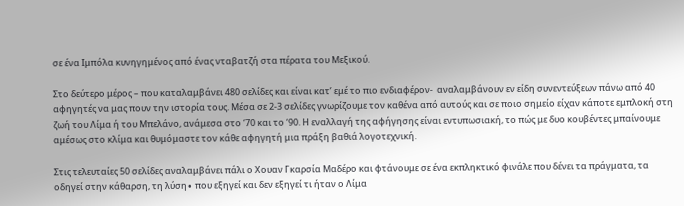σε ένα Ιμπόλα κυνηγημένος από ένας νταβατζή στα πέρατα του Μεξικού.

Στο δεύτερο μέρος – που καταλαμβάνει 480 σελίδες και είναι κατ’ εμέ το πιο ενδιαφέρον-  αναλαμβάνουν εν είδη συνεντεύξεων πάνω από 40 αφηγητές να μας πουν την ιστορία τους. Μέσα σε 2-3 σελίδες γνωρίζουμε τον καθένα από αυτούς και σε ποιο σημείο είχαν κάποτε εμπλοκή στη ζωή του Λίμα ή του Μπελάνο, ανάμεσα στο ‘70 και το ‘90. Η εναλλαγή της αφήγησης είναι εντυπωσιακή, το πώς με δυο κουβέντες μπαίνουμε αμέσως στο κλίμα και θυμόμαστε τον κάθε αφηγητή μια πράξη βαθιά λογοτεχνική.

Στις τελευταίες 50 σελίδες αναλαμβάνει πάλι ο Χουαν Γκαρσία Μαδέρο και φτάνουμε σε ένα εκπληκτικό φινάλε που δένει τα πράγματα, τα οδηγεί στην κάθαρση, τη λύση∙ που εξηγεί και δεν εξηγεί τι ήταν ο Λίμα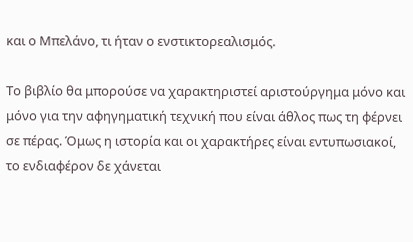και ο Μπελάνο, τι ήταν ο ενστικτορεαλισμός.

Το βιβλίο θα μπορούσε να χαρακτηριστεί αριστούργημα μόνο και μόνο για την αφηγηματική τεχνική που είναι άθλος πως τη φέρνει σε πέρας. Όμως η ιστορία και οι χαρακτήρες είναι εντυπωσιακοί, το ενδιαφέρον δε χάνεται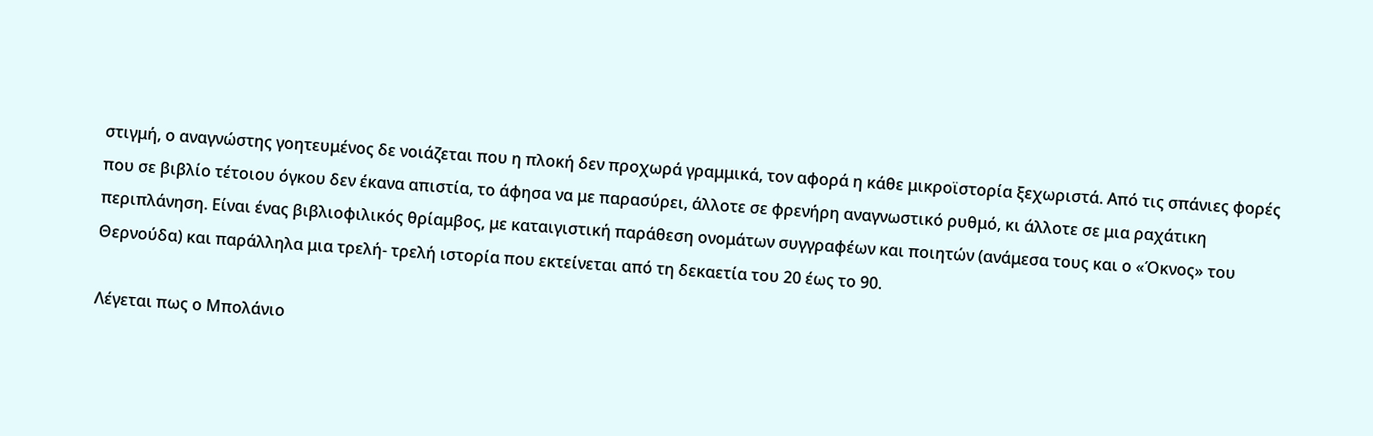στιγμή, ο αναγνώστης γοητευμένος δε νοιάζεται που η πλοκή δεν προχωρά γραμμικά, τον αφορά η κάθε μικροϊστορία ξεχωριστά. Από τις σπάνιες φορές που σε βιβλίο τέτοιου όγκου δεν έκανα απιστία, το άφησα να με παρασύρει, άλλοτε σε φρενήρη αναγνωστικό ρυθμό, κι άλλοτε σε μια ραχάτικη περιπλάνηση. Είναι ένας βιβλιοφιλικός θρίαμβος, με καταιγιστική παράθεση ονομάτων συγγραφέων και ποιητών (ανάμεσα τους και ο «Όκνος» του Θερνούδα) και παράλληλα μια τρελή- τρελή ιστορία που εκτείνεται από τη δεκαετία του 20 έως το 90.

Λέγεται πως ο Μπολάνιο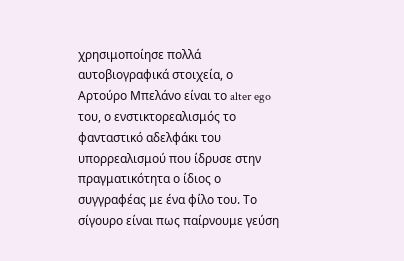χρησιμοποίησε πολλά αυτοβιογραφικά στοιχεία, ο Αρτούρο Μπελάνο είναι το alter ego του, ο ενστικτορεαλισμός το φανταστικό αδελφάκι του υπορρεαλισμού που ίδρυσε στην πραγματικότητα ο ίδιος ο συγγραφέας με ένα φίλο του. Το σίγουρο είναι πως παίρνουμε γεύση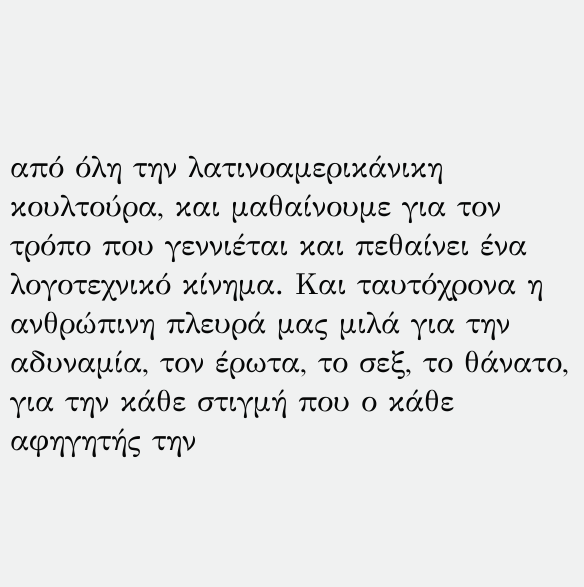από όλη την λατινοαμερικάνικη κουλτούρα, και μαθαίνουμε για τον τρόπο που γεννιέται και πεθαίνει ένα λογοτεχνικό κίνημα. Και ταυτόχρονα η ανθρώπινη πλευρά μας μιλά για την αδυναμία, τον έρωτα, το σεξ, το θάνατο, για την κάθε στιγμή που ο κάθε αφηγητής την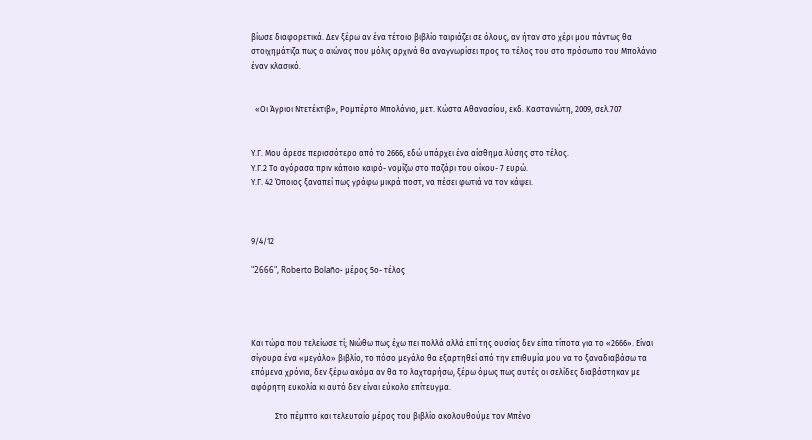βίωσε διαφορετικά. Δεν ξέρω αν ένα τέτοιο βιβλίο ταιριάζει σε όλους, αν ήταν στο χέρι μου πάντως θα στοιχημάτιζα πως ο αιώνας που μόλις αρχινά θα αναγνωρίσει προς το τέλος του στο πρόσωπο του Μπολάνιο έναν κλασικό.


  «Οι Άγριοι Ντετέκτιβ», Ρομπέρτο Μπολάνιο, μετ. Κώστα Αθανασίου, εκδ. Καστανιώτη, 2009, σελ.707


Υ.Γ. Μου άρεσε περισσότερο από το 2666, εδώ υπάρχει ένα αίσθημα λύσης στο τέλος.
Υ.Γ.2 Το αγόρασα πριν κάποιο καιρό- νομίζω στο παζάρι του οίκου- 7 ευρώ.
Υ.Γ. 42 Όποιος ξαναπεί πως γράφω μικρά ποστ, να πέσει φωτιά να τον κάψει.



9/4/12

"2666", Roberto Bolaño- μέρος 5ο- τέλος




Και τώρα που τελείωσε τί; Νιώθω πως έχω πει πολλά αλλά επί της ουσίας δεν είπα τίποτα για το «2666». Είναι σίγουρα ένα «μεγάλο» βιβλίο, το πόσο μεγάλο θα εξαρτηθεί από την επιθυμία μου να το ξαναδιαβάσω τα επόμενα χρόνια, δεν ξέρω ακόμα αν θα το λαχταρήσω, ξέρω όμως πως αυτές οι σελίδες διαβάστηκαν με αφόρητη ευκολία κι αυτό δεν είναι εύκολο επίτευγμα.

            Στο πέμπτο και τελευταίο μέρος του βιβλίο ακολουθούμε τον Μπένο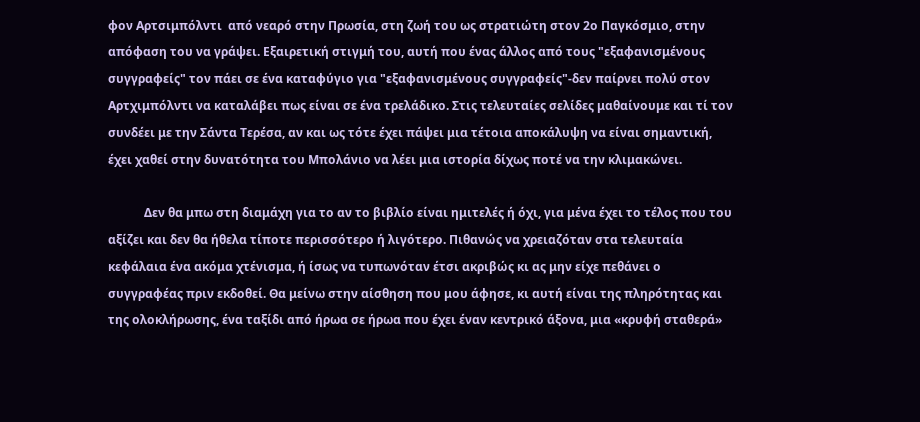φον Αρτσιμπόλντι  από νεαρό στην Πρωσία, στη ζωή του ως στρατιώτη στον 2ο Παγκόσμιο, στην απόφαση του να γράψει. Εξαιρετική στιγμή του, αυτή που ένας άλλος από τους "εξαφανισμένους συγγραφείς" τον πάει σε ένα καταφύγιο για "εξαφανισμένους συγγραφείς"-δεν παίρνει πολύ στον Αρτχιμπόλντι να καταλάβει πως είναι σε ένα τρελάδικο. Στις τελευταίες σελίδες μαθαίνουμε και τί τον συνδέει με την Σάντα Τερέσα, αν και ως τότε έχει πάψει μια τέτοια αποκάλυψη να είναι σημαντική, έχει χαθεί στην δυνατότητα του Μπολάνιο να λέει μια ιστορία δίχως ποτέ να την κλιμακώνει.

            Δεν θα μπω στη διαμάχη για το αν το βιβλίο είναι ημιτελές ή όχι, για μένα έχει το τέλος που του αξίζει και δεν θα ήθελα τίποτε περισσότερο ή λιγότερο. Πιθανώς να χρειαζόταν στα τελευταία κεφάλαια ένα ακόμα χτένισμα, ή ίσως να τυπωνόταν έτσι ακριβώς κι ας μην είχε πεθάνει ο συγγραφέας πριν εκδοθεί. Θα μείνω στην αίσθηση που μου άφησε, κι αυτή είναι της πληρότητας και της ολοκλήρωσης, ένα ταξίδι από ήρωα σε ήρωα που έχει έναν κεντρικό άξονα, μια «κρυφή σταθερά»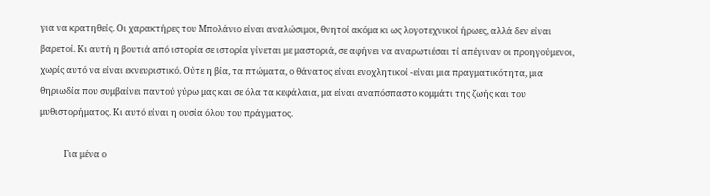για να κρατηθείς. Οι χαρακτήρες του Μπολάνιο είναι αναλώσιμοι, θνητοί ακόμα κι ως λογοτεχνικοί ήρωες, αλλά δεν είναι  βαρετοί. Κι αυτή η βουτιά από ιστορία σε ιστορία γίνεται με μαστοριά, σε αφήνει να αναρωτιέσαι τί απέγιναν οι προηγούμενοι, χωρίς αυτό να είναι εκνευριστικό. Ούτε η βία, τα πτώματα, ο θάνατος είναι ενοχλητικοί -είναι μια πραγματικότητα, μια θηριωδία που συμβαίνει παντού γύρω μας και σε όλα τα κεφάλαια, μα είναι αναπόσπαστο κομμάτι της ζωής και του μυθιστορήματος. Κι αυτό είναι η ουσία όλου του πράγματος.

            Για μένα ο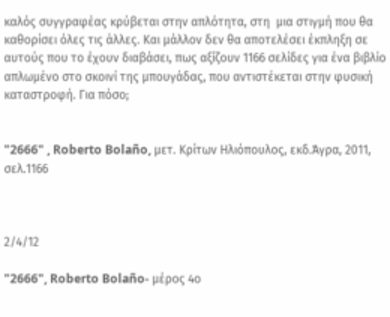καλός συγγραφέας κρύβεται στην απλότητα, στη  μια στιγμή που θα καθορίσει όλες τις άλλες. Και μάλλον δεν θα αποτελέσει έκπληξη σε αυτούς που το έχουν διαβάσει, πως αξίζουν 1166 σελίδες για ένα βιβλίο απλωμένο στο σκοινί της μπουγάδας, που αντιστέκεται στην φυσική καταστροφή. Για πόσο;


"2666" , Roberto Bolaño, μετ. Κρίτων Ηλιόπουλος, εκδ.Άγρα, 2011, σελ.1166



2/4/12

"2666", Roberto Bolaño- μέρος 4ο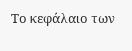Το κεφάλαιο των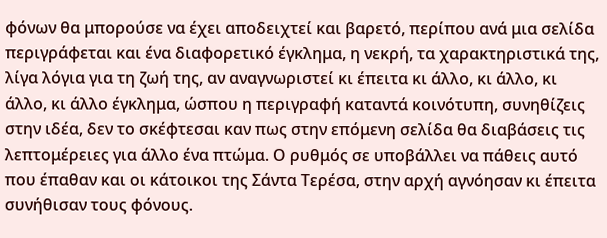φόνων θα μπορούσε να έχει αποδειχτεί και βαρετό, περίπου ανά μια σελίδα περιγράφεται και ένα διαφορετικό έγκλημα, η νεκρή, τα χαρακτηριστικά της, λίγα λόγια για τη ζωή της, αν αναγνωριστεί κι έπειτα κι άλλο, κι άλλο, κι άλλο, κι άλλο έγκλημα, ώσπου η περιγραφή καταντά κοινότυπη, συνηθίζεις στην ιδέα, δεν το σκέφτεσαι καν πως στην επόμενη σελίδα θα διαβάσεις τις λεπτομέρειες για άλλο ένα πτώμα. Ο ρυθμός σε υποβάλλει να πάθεις αυτό που έπαθαν και οι κάτοικοι της Σάντα Τερέσα, στην αρχή αγνόησαν κι έπειτα συνήθισαν τους φόνους.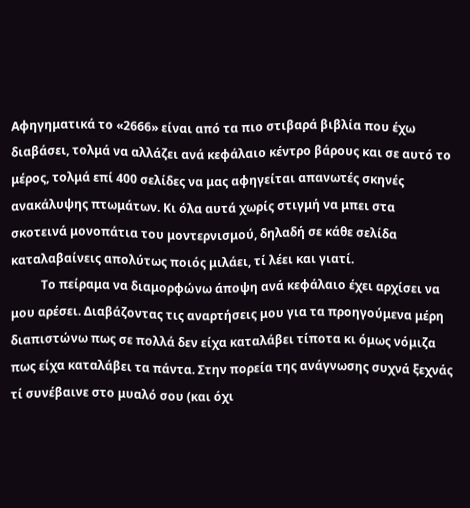Αφηγηματικά το «2666» είναι από τα πιο στιβαρά βιβλία που έχω διαβάσει, τολμά να αλλάζει ανά κεφάλαιο κέντρο βάρους και σε αυτό το μέρος, τολμά επί 400 σελίδες να μας αφηγείται απανωτές σκηνές ανακάλυψης πτωμάτων. Κι όλα αυτά χωρίς στιγμή να μπει στα σκοτεινά μονοπάτια του μοντερνισμού, δηλαδή σε κάθε σελίδα καταλαβαίνεις απολύτως ποιός μιλάει, τί λέει και γιατί.
          Το πείραμα να διαμορφώνω άποψη ανά κεφάλαιο έχει αρχίσει να μου αρέσει. Διαβάζοντας τις αναρτήσεις μου για τα προηγούμενα μέρη διαπιστώνω πως σε πολλά δεν είχα καταλάβει τίποτα κι όμως νόμιζα πως είχα καταλάβει τα πάντα. Στην πορεία της ανάγνωσης συχνά ξεχνάς τί συνέβαινε στο μυαλό σου (και όχι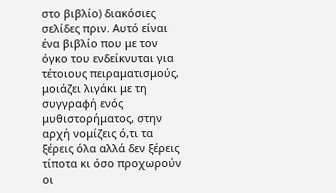στο βιβλίο) διακόσιες σελίδες πριν. Αυτό είναι ένα βιβλίο που με τον όγκο του ενδείκνυται για τέτοιους πειραματισμούς, μοιάζει λιγάκι με τη συγγραφή ενός μυθιστορήματος, στην αρχή νομίζεις ό,τι τα ξέρεις όλα αλλά δεν ξέρεις τίποτα κι όσο προχωρούν οι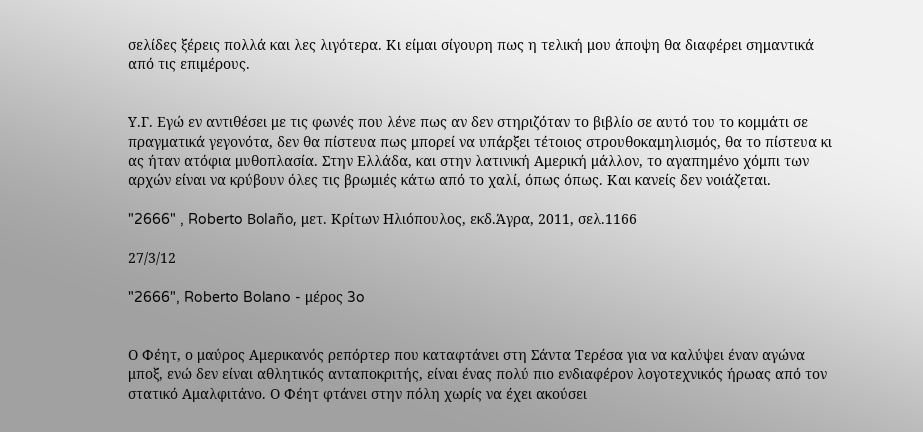σελίδες ξέρεις πολλά και λες λιγότερα. Κι είμαι σίγουρη πως η τελική μου άποψη θα διαφέρει σημαντικά από τις επιμέρους.


Υ.Γ. Εγώ εν αντιθέσει με τις φωνές που λένε πως αν δεν στηριζόταν το βιβλίο σε αυτό του το κομμάτι σε πραγματικά γεγονότα, δεν θα πίστευα πως μπορεί να υπάρξει τέτοιος στρουθοκαμηλισμός, θα το πίστευα κι ας ήταν ατόφια μυθοπλασία. Στην Ελλάδα, και στην λατινική Αμερική μάλλον, το αγαπημένο χόμπι των αρχών είναι να κρύβουν όλες τις βρωμιές κάτω από το χαλί, όπως όπως. Και κανείς δεν νοιάζεται.

"2666" , Roberto Bolaño, μετ. Κρίτων Ηλιόπουλος, εκδ.Άγρα, 2011, σελ.1166

27/3/12

"2666", Roberto Bolano - μέρος 3o


Ο Φέητ, ο μαύρος Αμερικανός ρεπόρτερ που καταφτάνει στη Σάντα Τερέσα για να καλύψει έναν αγώνα μποξ, ενώ δεν είναι αθλητικός ανταποκριτής, είναι ένας πολύ πιο ενδιαφέρον λογοτεχνικός ήρωας από τον στατικό Αμαλφιτάνο. Ο Φέητ φτάνει στην πόλη χωρίς να έχει ακούσει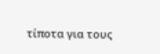τίποτα για τους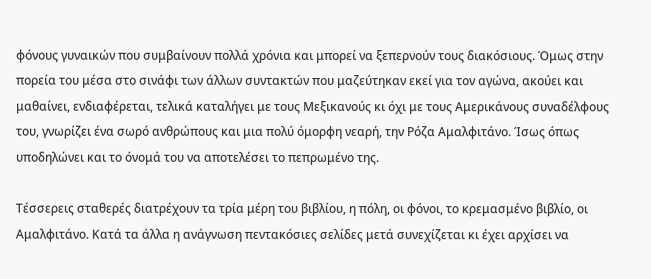φόνους γυναικών που συμβαίνουν πολλά χρόνια και μπορεί να ξεπερνούν τους διακόσιους. Όμως στην πορεία του μέσα στο σινάφι των άλλων συντακτών που μαζεύτηκαν εκεί για τον αγώνα, ακούει και μαθαίνει, ενδιαφέρεται, τελικά καταλήγει με τους Μεξικανούς κι όχι με τους Αμερικάνους συναδέλφους του, γνωρίζει ένα σωρό ανθρώπους και μια πολύ όμορφη νεαρή, την Ρόζα Αμαλφιτάνο. Ίσως όπως υποδηλώνει και το όνομά του να αποτελέσει το πεπρωμένο της.

Τέσσερεις σταθερές διατρέχουν τα τρία μέρη του βιβλίου, η πόλη, οι φόνοι, το κρεμασμένο βιβλίο, οι Αμαλφιτάνο. Κατά τα άλλα η ανάγνωση πεντακόσιες σελίδες μετά συνεχίζεται κι έχει αρχίσει να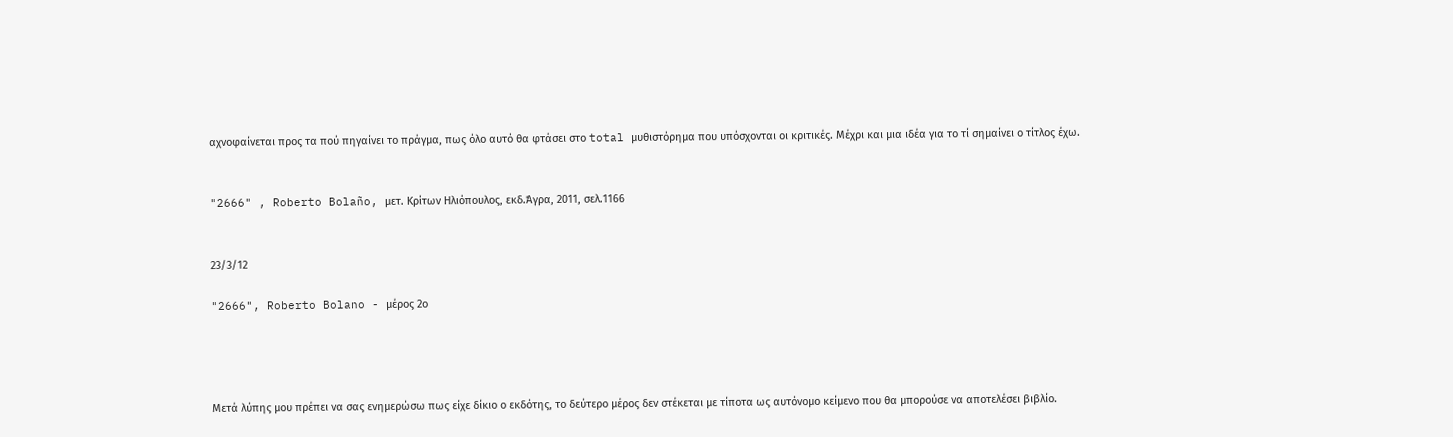αχνοφαίνεται προς τα πού πηγαίνει το πράγμα, πως όλο αυτό θα φτάσει στο total μυθιστόρημα που υπόσχονται οι κριτικές. Μέχρι και μια ιδέα για το τί σημαίνει ο τίτλος έχω.


"2666" , Roberto Bolaño, μετ. Κρίτων Ηλιόπουλος, εκδ.Άγρα, 2011, σελ.1166


23/3/12

"2666", Roberto Bolano - μέρος 2ο




Μετά λύπης μου πρέπει να σας ενημερώσω πως είχε δίκιο ο εκδότης, το δεύτερο μέρος δεν στέκεται με τίποτα ως αυτόνομο κείμενο που θα μπορούσε να αποτελέσει βιβλίο.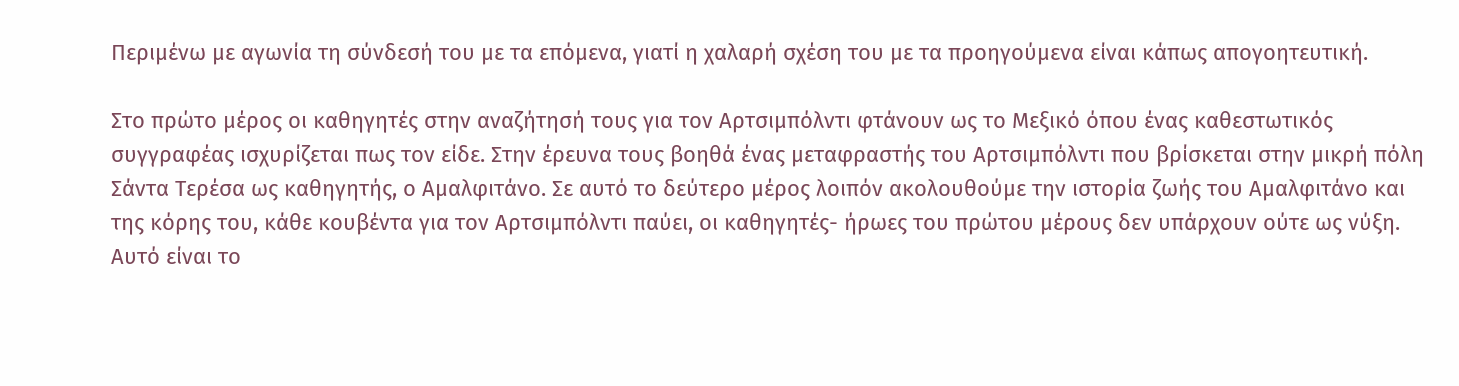Περιμένω με αγωνία τη σύνδεσή του με τα επόμενα, γιατί η χαλαρή σχέση του με τα προηγούμενα είναι κάπως απογοητευτική.

Στο πρώτο μέρος οι καθηγητές στην αναζήτησή τους για τον Αρτσιμπόλντι φτάνουν ως το Μεξικό όπου ένας καθεστωτικός συγγραφέας ισχυρίζεται πως τον είδε. Στην έρευνα τους βοηθά ένας μεταφραστής του Αρτσιμπόλντι που βρίσκεται στην μικρή πόλη Σάντα Τερέσα ως καθηγητής, ο Αμαλφιτάνο. Σε αυτό το δεύτερο μέρος λοιπόν ακολουθούμε την ιστορία ζωής του Αμαλφιτάνο και της κόρης του, κάθε κουβέντα για τον Αρτσιμπόλντι παύει, οι καθηγητές- ήρωες του πρώτου μέρους δεν υπάρχουν ούτε ως νύξη. Αυτό είναι το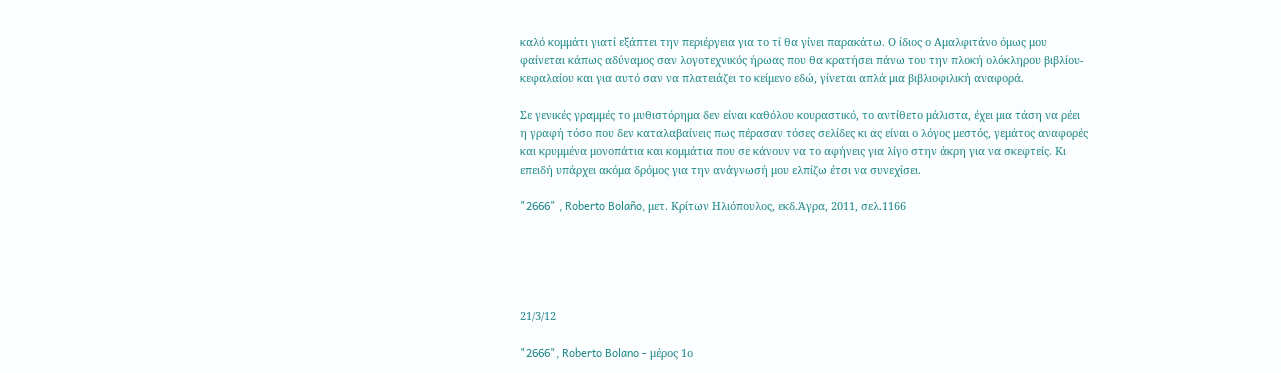καλό κομμάτι γιατί εξάπτει την περιέργεια για το τί θα γίνει παρακάτω. Ο ίδιος ο Αμαλφιτάνο όμως μου φαίνεται κάπως αδύναμος σαν λογοτεχνικός ήρωας που θα κρατήσει πάνω του την πλοκή ολόκληρου βιβλίου-κεφαλαίου και για αυτό σαν να πλατειάζει το κείμενο εδώ, γίνεται απλά μια βιβλιοφιλική αναφορά.

Σε γενικές γραμμές το μυθιστόρημα δεν είναι καθόλου κουραστικό, το αντίθετο μάλιστα, έχει μια τάση να ρέει η γραφή τόσο που δεν καταλαβαίνεις πως πέρασαν τόσες σελίδες κι ας είναι ο λόγος μεστός, γεμάτος αναφορές και κρυμμένα μονοπάτια και κομμάτια που σε κάνουν να το αφήνεις για λίγο στην άκρη για να σκεφτείς. Κι επειδή υπάρχει ακόμα δρόμος για την ανάγνωσή μου ελπίζω έτσι να συνεχίσει.

"2666" , Roberto Bolaño, μετ. Κρίτων Ηλιόπουλος, εκδ.Άγρα, 2011, σελ.1166





21/3/12

"2666", Roberto Bolano - μέρος 1ο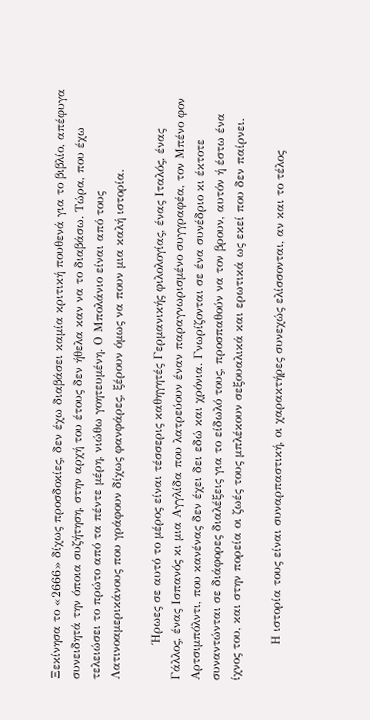Ξεκίνησα το «2666» δίχως προσδοκίες, δεν έχω διαβάσει καμία κριτική πουθενά για το βιβλίο, απέφυγα συνειδητά την όποια συζήτηση, στην αρχή του έτους δεν ήθελα καν να το διαβάσω. Τώρα, που έχω τελειώσει το πρώτο από τα πέντε μέρη, νιώθω γοητευμένη. Ο Μπολάνιο είναι από τους Λατινοαμερικάνους που γράφουν δίχως φανφάρες, ξέρουν όμως να πουν μια καλή ιστορία.

         Ήρωες σε αυτό το μέρος είναι τέσσερις καθηγητές Γερμανικής φιλολογίας, ένας Ιταλός, ένας Γάλλος, ένας Ισπανός κι μια Αγγλίδα που λατρεύουν έναν παραγνωρισμένο συγγραφέα, τον Μπένο φον Αρτσιμπόλντι, που κανένας δεν έχει δει εδώ και χρόνια. Γνωρίζονται σε ένα συνέδριο κι έκτοτε συναντώνται σε διάφορες διαλέξεις για το είδωλό τους, προσπαθούν να τον βρουν, αυτόν ή έστω ένα ίχνος του, και στην πορεία οι ζωές τους μπλέκουν σεξουαλικά και ερωτικά ως εκεί που δεν παίρνει.

         Η ιστορία τους είναι συναρπαστική, οι χαρακτήρες συνεχώς ελίσσονται, αν και το τέλος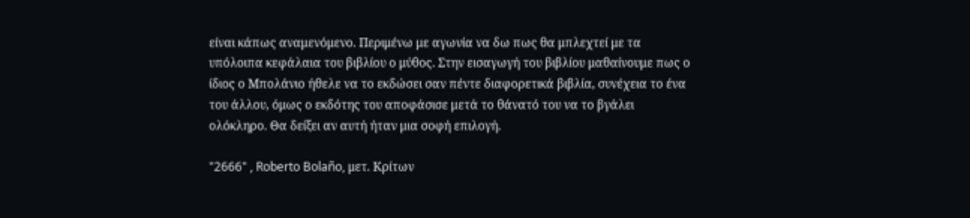είναι κάπως αναμενόμενο. Περιμένω με αγωνία να δω πως θα μπλεχτεί με τα υπόλοιπα κεφάλαια του βιβλίου ο μύθος. Στην εισαγωγή του βιβλίου μαθαίνουμε πως ο ίδιος ο Μπολάνιο ήθελε να το εκδώσει σαν πέντε διαφορετικά βιβλία, συνέχεια το ένα του άλλου, όμως ο εκδότης του αποφάσισε μετά το θάνατό του να το βγάλει ολόκληρο. Θα δείξει αν αυτή ήταν μια σοφή επιλογή.

"2666" , Roberto Bolaño, μετ. Κρίτων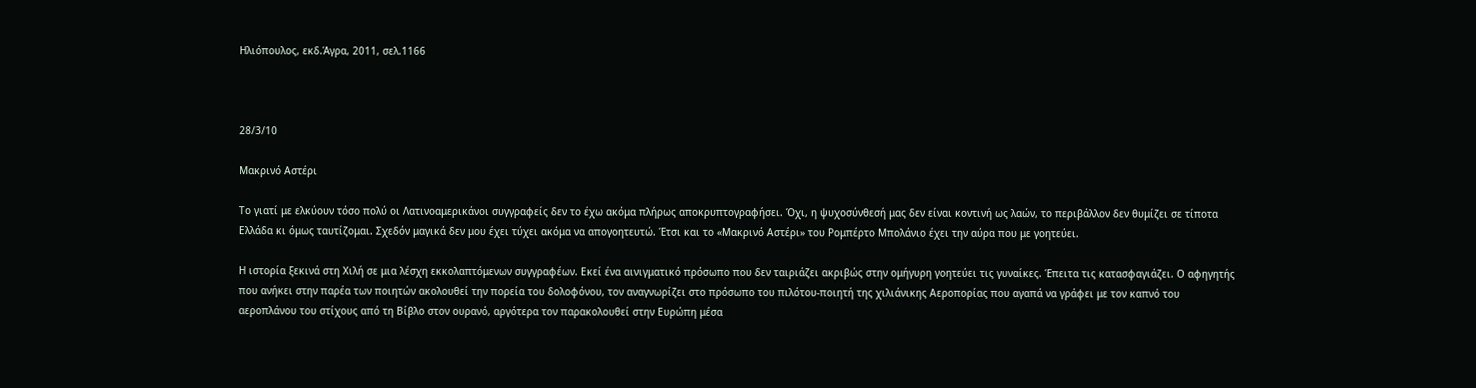Ηλιόπουλος, εκδ.Άγρα, 2011, σελ.1166



28/3/10

Μακρινό Αστέρι

Το γιατί με ελκύουν τόσο πολύ οι Λατινοαμερικάνοι συγγραφείς δεν το έχω ακόμα πλήρως αποκρυπτογραφήσει. Όχι, η ψυχοσύνθεσή μας δεν είναι κοντινή ως λαών, το περιβάλλον δεν θυμίζει σε τίποτα Ελλάδα κι όμως ταυτίζομαι. Σχεδόν μαγικά δεν μου έχει τύχει ακόμα να απογοητευτώ. Έτσι και το «Μακρινό Αστέρι» του Ρομπέρτο Μπολάνιο έχει την αύρα που με γοητεύει.

Η ιστορία ξεκινά στη Χιλή σε μια λέσχη εκκολαπτόμενων συγγραφέων. Εκεί ένα αινιγματικό πρόσωπο που δεν ταιριάζει ακριβώς στην ομήγυρη γοητεύει τις γυναίκες. Έπειτα τις κατασφαγιάζει. Ο αφηγητής που ανήκει στην παρέα των ποιητών ακολουθεί την πορεία του δολοφόνου, τον αναγνωρίζει στο πρόσωπο του πιλότου-ποιητή της χιλιάνικης Αεροπορίας που αγαπά να γράφει με τον καπνό του αεροπλάνου του στίχους από τη Βίβλο στον ουρανό, αργότερα τον παρακολουθεί στην Ευρώπη μέσα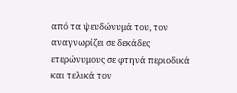από τα ψευδώνυμά του, τον αναγνωρίζει σε δεκάδες ετερώνυμους σε φτηνά περιοδικά και τελικά τον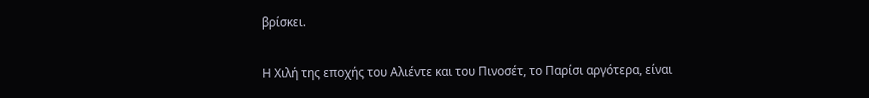βρίσκει.

Η Χιλή της εποχής του Αλιέντε και του Πινοσέτ, το Παρίσι αργότερα, είναι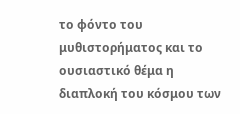το φόντο του μυθιστορήματος και το ουσιαστικό θέμα η διαπλοκή του κόσμου των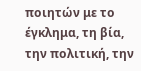ποιητών με το έγκλημα, τη βία, την πολιτική, την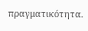πραγματικότητα.